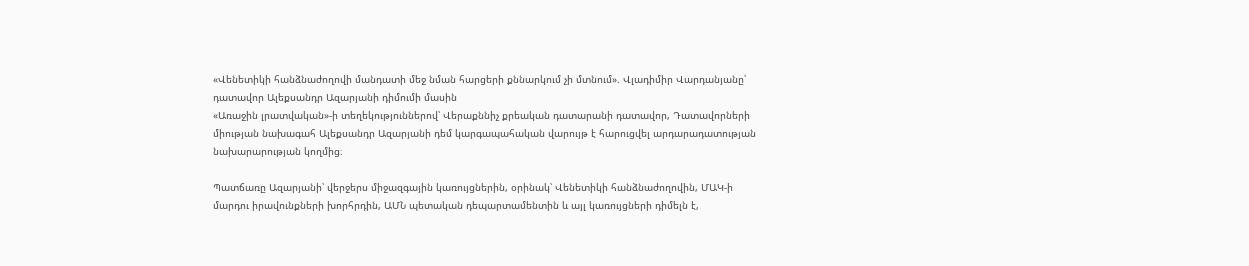«Վենետիկի հանձնաժողովի մանդատի մեջ նման հարցերի քննարկում չի մտնում». Վլադիմիր Վարդանյանը՝ դատավոր Ալեքսանդր Ազարյանի դիմումի մասին
«Առաջին լրատվական»-ի տեղեկություններով՝ Վերաքննիչ քրեական դատարանի դատավոր, Դատավորների միության նախագահ Ալեքսանդր Ազարյանի դեմ կարգապահական վարույթ է հարուցվել արդարադատության նախարարության կողմից։

Պատճառը Ազարյանի՝ վերջերս միջազգային կառույցներին, օրինակ՝ Վենետիկի հանձնաժողովին, ՄԱԿ-ի մարդու իրավունքների խորհրդին, ԱՄՆ պետական դեպարտամենտին և այլ կառույցների դիմելն է,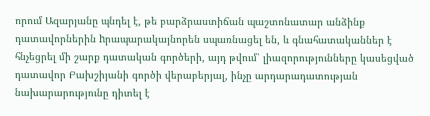որում Ազարյանը պնդել է, թե բարձրաստիճան պաշտոնատար անձինք դատավորներին hրապարակայնորեն սպառնացել են, և գնահատականներ է հնչեցրել մի շարք դատական գործերի, այդ թվում՝ լիազորությունները կասեցված դատավոր Բախշիյանի գործի վերաբերյալ, ինչը արդարադատության նախարարությունը դիտել է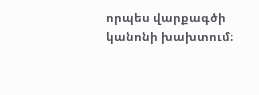որպես վարքագծի կանոնի խախտում։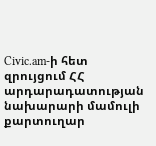Civic.am-ի հետ զրույցում ՀՀ արդարադատության նախարարի մամուլի քարտուղար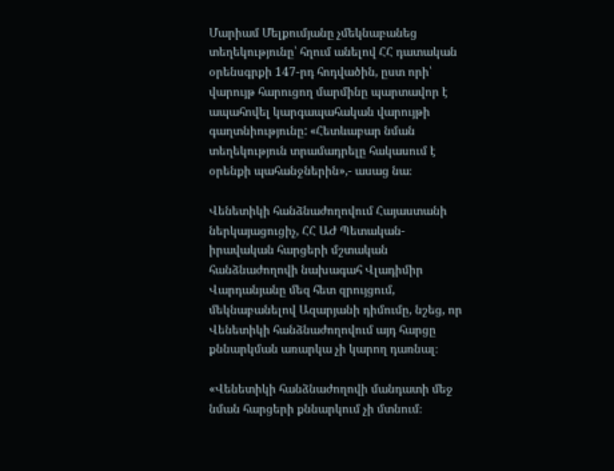Մարիամ Մելքումյանը չմեկնաբանեց տեղեկությունը՝ հղում անելով ՀՀ դատական օրենսգրքի 147-րդ հոդվածին, ըստ որի՝ վարույթ հարուցող մարմինը պարտավոր է ապահովել կարգապահական վարույթի  գաղտնիությունը: «Հետևաբար նման տեղեկություն տրամադրելը հակասում է օրենքի պահանջներին»,- ասաց նա։

Վենետիկի հանձնաժողովում Հայաստանի ներկայացուցիչ, ՀՀ ԱԺ Պետական-իրավական հարցերի մշտական հանձնաժողովի նախագահ Վլադիմիր Վարդանյանը մեզ հետ զրույցում, մեկնաբանելով Ազարյանի դիմումը, նշեց, որ Վենետիկի հանձնաժողովում այդ հարցը քննարկման առարկա չի կարող դառնալ։

«Վենետիկի հանձնաժողովի մանդատի մեջ նման հարցերի քննարկում չի մտնում։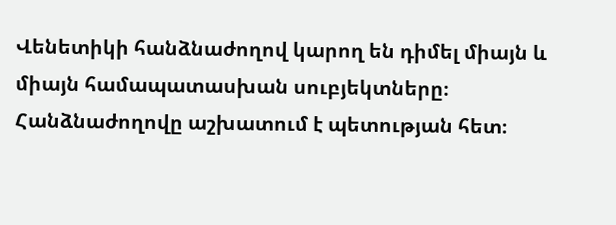Վենետիկի հանձնաժողով կարող են դիմել միայն և միայն համապատասխան սուբյեկտները։ Հանձնաժողովը աշխատում է պետության հետ։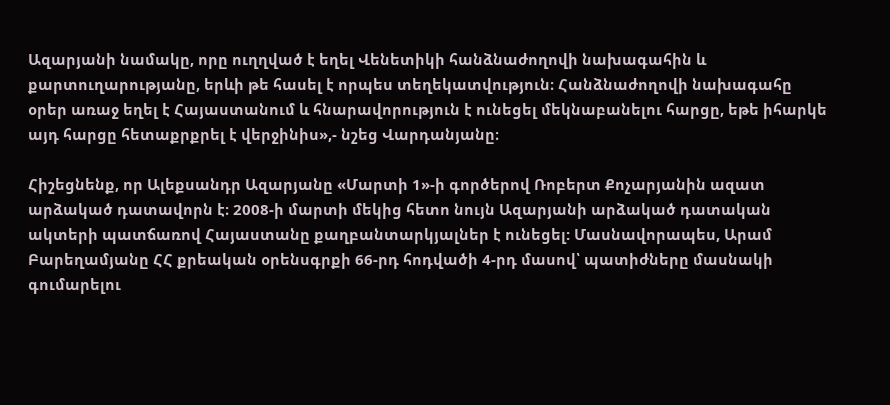Ազարյանի նամակը, որը ուղղված է եղել Վենետիկի հանձնաժողովի նախագահին և քարտուղարությանը, երևի թե հասել է որպես տեղեկատվություն։ Հանձնաժողովի նախագահը օրեր առաջ եղել է Հայաստանում և հնարավորություն է ունեցել մեկնաբանելու հարցը, եթե իհարկե այդ հարցը հետաքրքրել է վերջինիս»,- նշեց Վարդանյանը։

Հիշեցնենք, որ Ալեքսանդր Ազարյանը «Մարտի 1»-ի գործերով Ռոբերտ Քոչարյանին ազատ արձակած դատավորն է։ 2008-ի մարտի մեկից հետո նույն Ազարյանի արձակած դատական ակտերի պատճառով Հայաստանը քաղբանտարկյալներ է ունեցել: Մասնավորապես, Արամ Բարեղամյանը ՀՀ քրեական օրենսգրքի 66-րդ հոդվածի 4-րդ մասով՝ պատիժները մասնակի գումարելու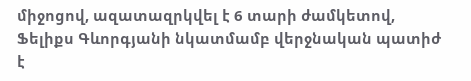միջոցով, ազատազրկվել է 6 տարի ժամկետով, Ֆելիքս Գևորգյանի նկատմամբ վերջնական պատիժ է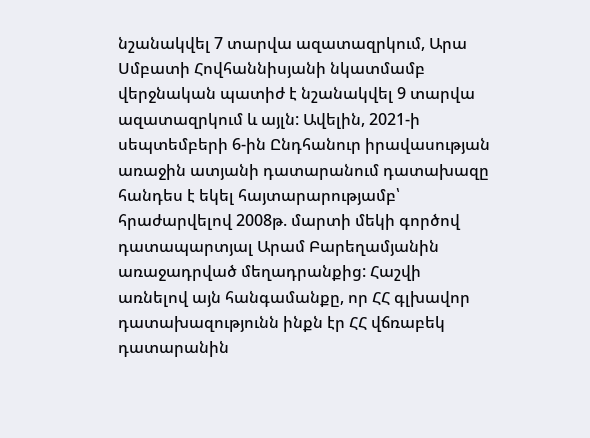նշանակվել 7 տարվա ազատազրկում, Արա Սմբատի Հովհաննիսյանի նկատմամբ վերջնական պատիժ է նշանակվել 9 տարվա ազատազրկում և այլն: Ավելին, 2021-ի սեպտեմբերի 6-ին Ընդհանուր իրավասության առաջին ատյանի դատարանում դատախազը հանդես է եկել հայտարարությամբ՝ հրաժարվելով 2008թ. մարտի մեկի գործով դատապարտյալ Արամ Բարեղամյանին առաջադրված մեղադրանքից: Հաշվի առնելով այն հանգամանքը, որ ՀՀ գլխավոր դատախազությունն ինքն էր ՀՀ վճռաբեկ դատարանին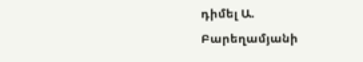դիմել Ա. Բարեղամյանի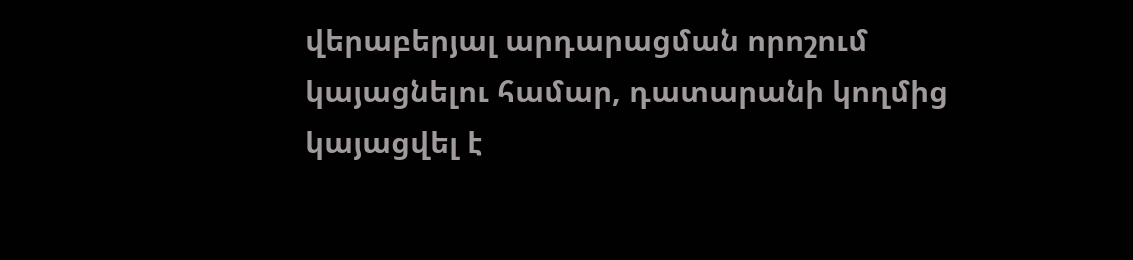վերաբերյալ արդարացման որոշում կայացնելու համար, դատարանի կողմից կայացվել է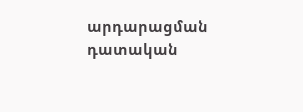արդարացման դատական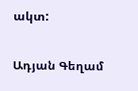ակտ:

Ադյան Գեղամ